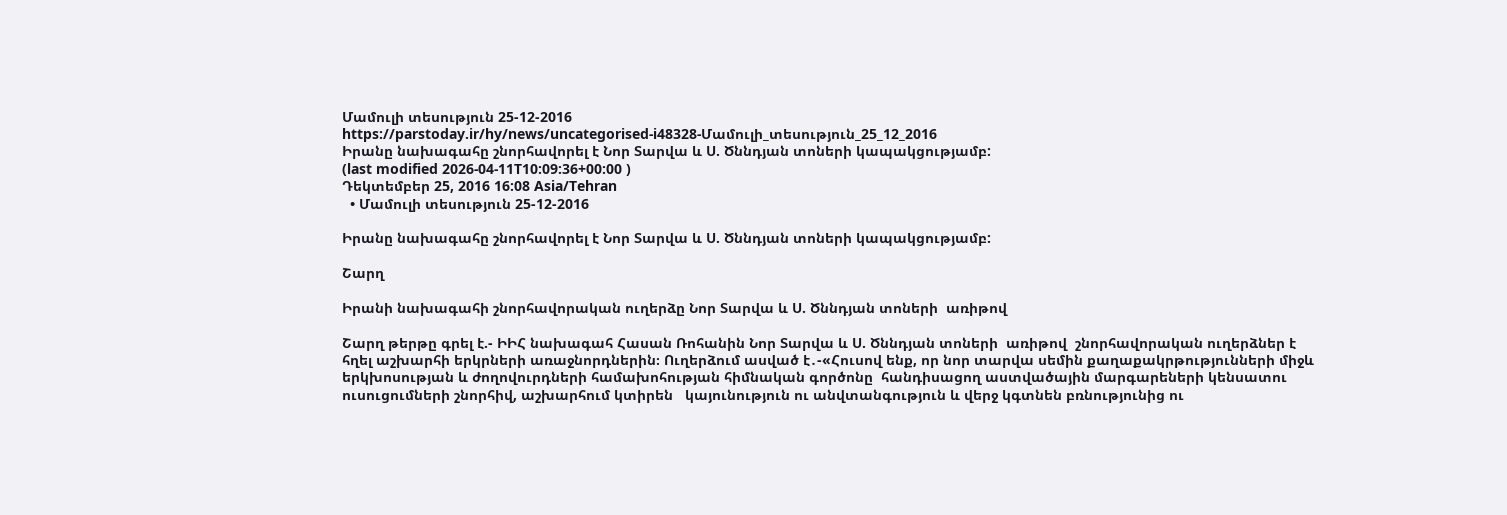Մամուլի տեսություն 25-12-2016
https://parstoday.ir/hy/news/uncategorised-i48328-Մամուլի_տեսություն_25_12_2016
Իրանը նախագահը շնորհավորել է Նոր Տարվա և Ս. Ծննդյան տոների կապակցությամբ:
(last modified 2026-04-11T10:09:36+00:00 )
Դեկտեմբեր 25, 2016 16:08 Asia/Tehran
  • Մամուլի տեսություն 25-12-2016

Իրանը նախագահը շնորհավորել է Նոր Տարվա և Ս. Ծննդյան տոների կապակցությամբ:

Շարղ

Իրանի նախագահի շնորհավորական ուղերձը Նոր Տարվա և Ս. Ծննդյան տոների  առիթով

Շարղ թերթը գրել է.- ԻԻՀ նախագահ Հասան Ռոհանին Նոր Տարվա և Ս. Ծննդյան տոների  առիթով  շնորհավորական ուղերձներ է հղել աշխարհի երկրների առաջնորդներին։ Ուղերձում ասված է․-«Հուսով ենք, որ նոր տարվա սեմին քաղաքակրթությունների միջև երկխոսության և ժողովուրդների համախոհության հիմնական գործոնը  հանդիսացող աստվածային մարգարեների կենսատու ուսուցումների շնորհիվ, աշխարհում կտիրեն   կայունություն ու անվտանգություն և վերջ կգտնեն բռնությունից ու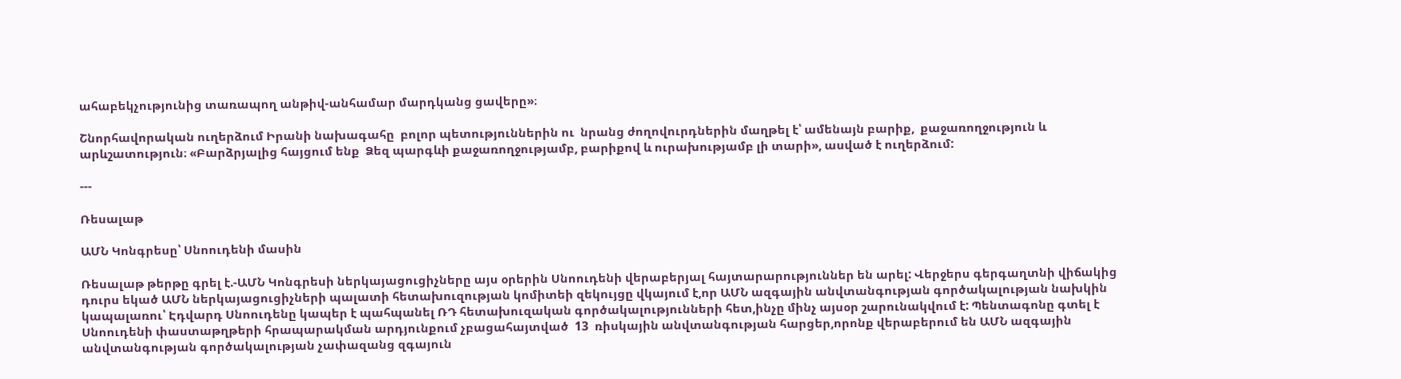ահաբեկչությունից տառապող անթիվ-անհամար մարդկանց ցավերը»։

Շնորհավորական ուղերձում Իրանի նախագահը  բոլոր պետություններին ու  նրանց ժողովուրդներին մաղթել է՝ ամենայն բարիք,  քաջառողջություն և արևշատություն։ «Բարձրյալից հայցում ենք  Ձեզ պարգևի քաջառողջությամբ, բարիքով և ուրախությամբ լի տարի», ասված է ուղերձում:

---

Ռեսալաթ

ԱՄՆ Կոնգրեսը՝ Սնոուդենի մասին

Ռեսալաթ թերթը գրել է.-ԱՄՆ Կոնգրեսի ներկայացուցիչները այս օրերին Սնոուդենի վերաբերյալ հայտարարություններ են արել: Վերջերս գերգաղտնի վիճակից դուրս եկած ԱՄՆ ներկայացուցիչների պալատի հետախուզության կոմիտեի զեկույցը վկայում է,որ ԱՄՆ ազգային անվտանգության գործակալության նախկին կապալառու՝ Էդվարդ Սնոուդենը կապեր է պահպանել ՌԴ հետախուզական գործակալությունների հետ,ինչը մինչ այսօր շարունակվում է: Պենտագոնը գտել է Սնոուդենի փաստաթղթերի հրապարակման արդյունքում չբացահայտված  13  ռիսկային անվտանգության հարցեր,որոնք վերաբերում են ԱՄՆ ազգային անվտանգության գործակալության չափազանց զգայուն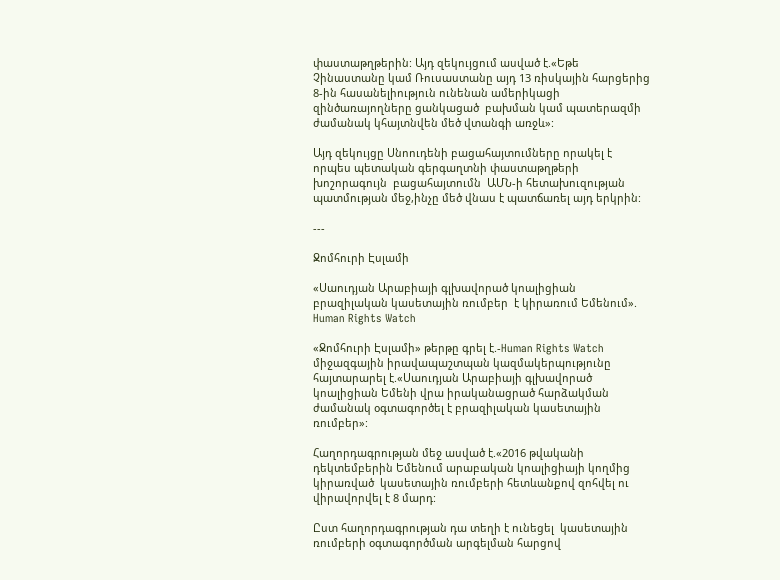փաստաթղթերին: Այդ զեկույցում ասված է.«Եթե Չինաստանը կամ Ռուսաստանը այդ 13 ռիսկային հարցերից 8-ին հասանելիություն ունենան ամերիկացի զինծառայողները ցանկացած  բախման կամ պատերազմի ժամանակ կհայտնվեն մեծ վտանգի առջև»:

Այդ զեկույցը Սնոուդենի բացահայտումները որակել է որպես պետական գերգաղտնի փաստաթղթերի խոշորագույն  բացահայտումն  ԱՄՆ-ի հետախուզության պատմության մեջ,ինչը մեծ վնաս է պատճառել այդ երկրին:

---

Ջոմհուրի Էսլամի

«Սաուդյան Արաբիայի գլխավորած կոալիցիան բրազիլական կասետային ռումբեր  է կիրառում Եմենում». Human Rights Watch

«Ջոմհուրի Էսլամի» թերթը գրել է.-Human Rights Watch միջազգային իրավապաշտպան կազմակերպությունը հայտարարել է.«Սաուդյան Արաբիայի գլխավորած կոալիցիան Եմենի վրա իրականացրած հարձակման ժամանակ օգտագործել է բրազիլական կասետային ռումբեր»:

Հաղորդագրության մեջ ասված է.«2016 թվականի դեկտեմբերին Եմենում արաբական կոալիցիայի կողմից կիրառված  կասետային ռումբերի հետևանքով զոհվել ու վիրավորվել է 8 մարդ:

Ըստ հաղորդագրության դա տեղի է ունեցել  կասետային ռումբերի օգտագործման արգելման հարցով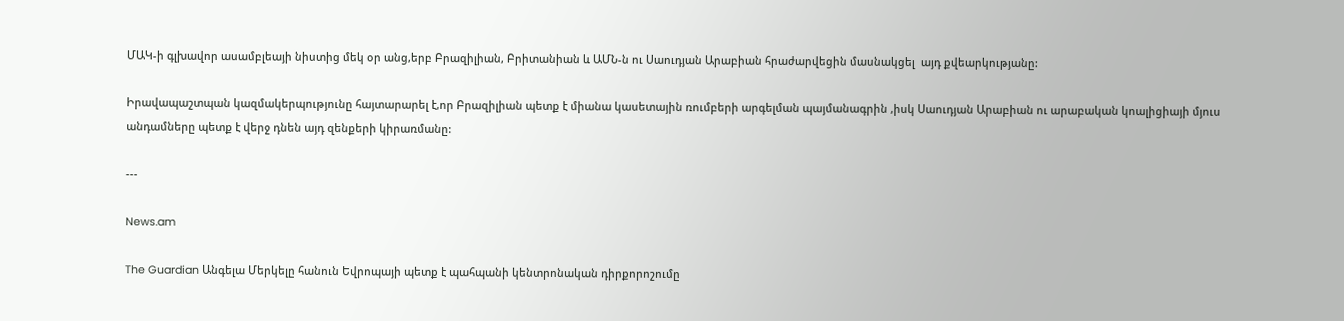ՄԱԿ-ի գլխավոր ասամբլեայի նիստից մեկ օր անց,երբ Բրազիլիան, Բրիտանիան և ԱՄՆ-ն ու Սաուդյան Արաբիան հրաժարվեցին մասնակցել  այդ քվեարկությանը:

Իրավապաշտպան կազմակերպությունը հայտարարել է,որ Բրազիլիան պետք է միանա կասետային ռումբերի արգելման պայմանագրին ,իսկ Սաուդյան Արաբիան ու արաբական կոալիցիայի մյուս անդամները պետք է վերջ դնեն այդ զենքերի կիրառմանը:

---

News.am

The Guardian Անգելա Մերկելը հանուն Եվրոպայի պետք է պահպանի կենտրոնական դիրքորոշումը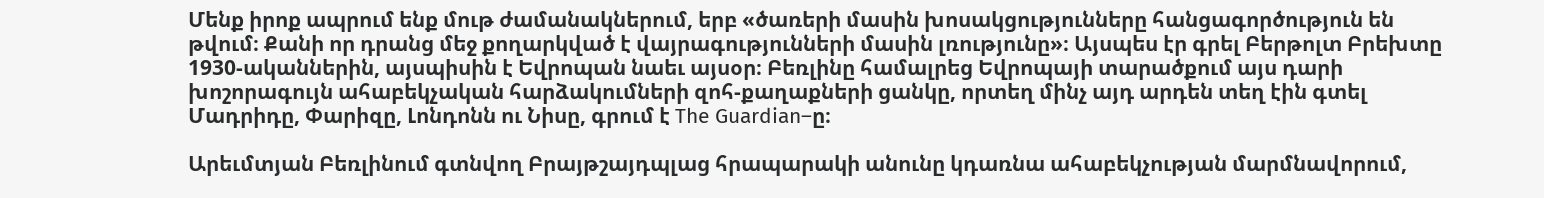Մենք իրոք ապրում ենք մութ ժամանակներում, երբ «ծառերի մասին խոսակցությունները հանցագործություն են թվում։ Քանի որ դրանց մեջ քողարկված է վայրագությունների մասին լռությունը»։ Այսպես էր գրել Բերթոլտ Բրեխտը 1930-ականներին, այսպիսին է Եվրոպան նաեւ այսօր։ Բեռլինը համալրեց Եվրոպայի տարածքում այս դարի խոշորագույն ահաբեկչական հարձակումների զոհ-քաղաքների ցանկը, որտեղ մինչ այդ արդեն տեղ էին գտել Մադրիդը, Փարիզը, Լոնդոնն ու Նիսը, գրում է The Guardian–ը։

Արեւմտյան Բեռլինում գտնվող Բրայթշայդպլաց հրապարակի անունը կդառնա ահաբեկչության մարմնավորում,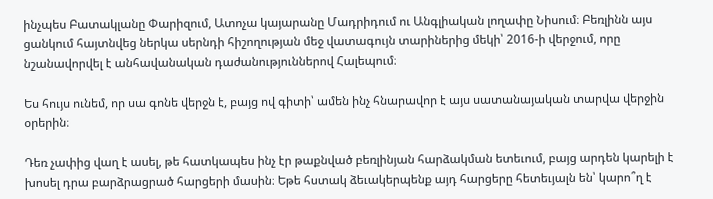ինչպես Բատակլանը Փարիզում, Ատոչա կայարանը Մադրիդում ու Անգլիական լողափը Նիսում։ Բեռլինն այս ցանկում հայտնվեց ներկա սերնդի հիշողության մեջ վատագույն տարիներից մեկի՝ 2016-ի վերջում, որը նշանավորվել է անհավանական դաժանություններով Հալեպում։

Ես հույս ունեմ, որ սա գոնե վերջն է, բայց ով գիտի՝ ամեն ինչ հնարավոր է այս սատանայական տարվա վերջին օրերին։

Դեռ չափից վաղ է ասել, թե հատկապես ինչ էր թաքնված բեռլինյան հարձակման ետեւում, բայց արդեն կարելի է խոսել դրա բարձրացրած հարցերի մասին։ Եթե հստակ ձեւակերպենք այդ հարցերը հետեւյալն են՝ կարո՞ղ է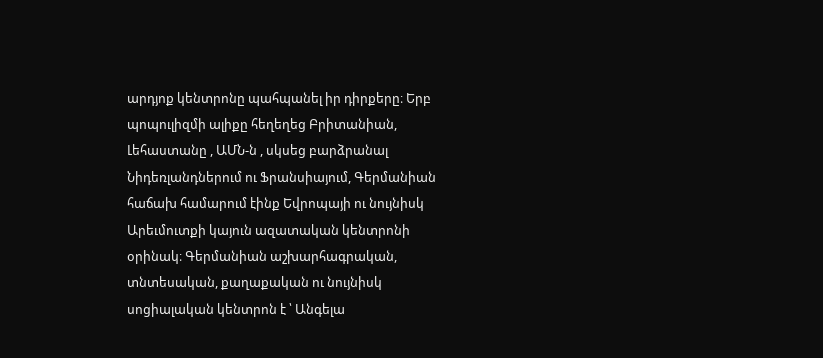արդյոք կենտրոնը պահպանել իր դիրքերը։ Երբ պոպուլիզմի ալիքը հեղեղեց Բրիտանիան, Լեհաստանը , ԱՄՆ-ն , սկսեց բարձրանալ Նիդեռլանդներում ու Ֆրանսիայում, Գերմանիան հաճախ համարում էինք Եվրոպայի ու նույնիսկ Արեւմուտքի կայուն ազատական կենտրոնի օրինակ։ Գերմանիան աշխարհագրական, տնտեսական, քաղաքական ու նույնիսկ սոցիալական կենտրոն է ՝ Անգելա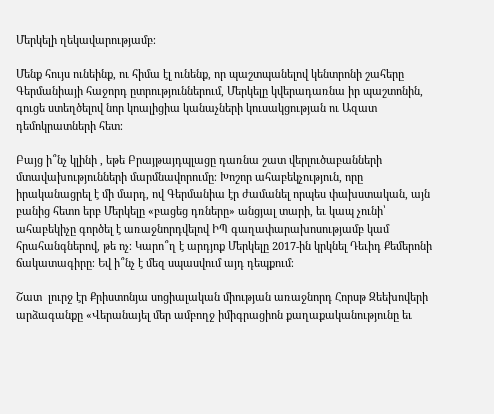Մերկելի ղեկավարությամբ։

Մենք հույս ունեինք, ու հիմա էլ ունենք, որ պաշտպանելով կենտրոնի շահերը Գերմանիայի հաջորդ ըտրություններում, Մերկելը կվերադառնա իր պաշտոնին, գուցե ստեղծելով նոր կոալիցիա կանաչների կուսակցության ու Ազատ դեմոկրատների հետ։

Բայց ի՞նչ կլինի , եթե Բրայթայդպլացը դառնա շատ վերլուծաբանների մտավախությունների մարմնավորումը։ Խոշոր ահաբեկչություն, որը իրականացրել է մի մարդ, ով Գերմանիա էր ժամանել որպես փախստական, այն բանից հետո երբ Մերկելը «բացեց դռները» անցյալ տարի, եւ կապ չունի՝ ահաբեկիչը գործել է առաջնորդվելով ԻՊ գաղափարախոսությամբ կամ հրահանգներով, թե ոչ։ Կարո՞ղ է արդյոք Մերկելը 2017-ին կրկնել Դեւիդ Քեմերոնի ճակատագիրը։ Եվ ի՞նչ է մեզ սպասվում այդ դեպքում։

Շատ  լուրջ էր Քրիստոնյա սոցիալական միության առաջնորդ Հորսթ Զեեխովերի արձագանքը «Վերանայել մեր ամբողջ իմիգրացիոն քաղաքականությունը եւ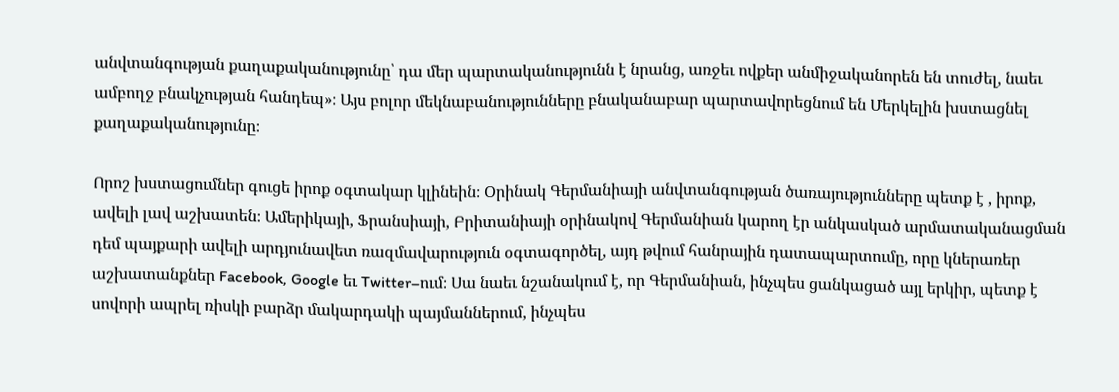անվտանգության քաղաքականությունը՝ դա մեր պարտականությունն է նրանց, առջեւ ովքեր անմիջականորեն են տուժել, նաեւ ամբողջ բնակչության հանդեպ»։ Այս բոլոր մեկնաբանությունները բնականաբար պարտավորեցնում են Մերկելին խստացնել քաղաքականությունը։

Որոշ խստացումներ գուցե իրոք օգտակար կլինեին։ Օրինակ Գերմանիայի անվտանգության ծառայությունները պետք է , իրոք, ավելի լավ աշխատեն։ Ամերիկայի, Ֆրանսիայի, Բրիտանիայի օրինակով Գերմանիան կարող էր անկասկած արմատականացման դեմ պայքարի ավելի արդյունավետ ռազմավարություն օգտագործել, այդ թվում հանրային դատապարտումը, որը կներառեր աշխատանքներ Facebook, Google եւ Twitter–ում։ Սա նաեւ նշանակում է, որ Գերմանիան, ինչպես ցանկացած այլ երկիր, պետք է սովորի ապրել ռիսկի բարձր մակարդակի պայմաններում, ինչպես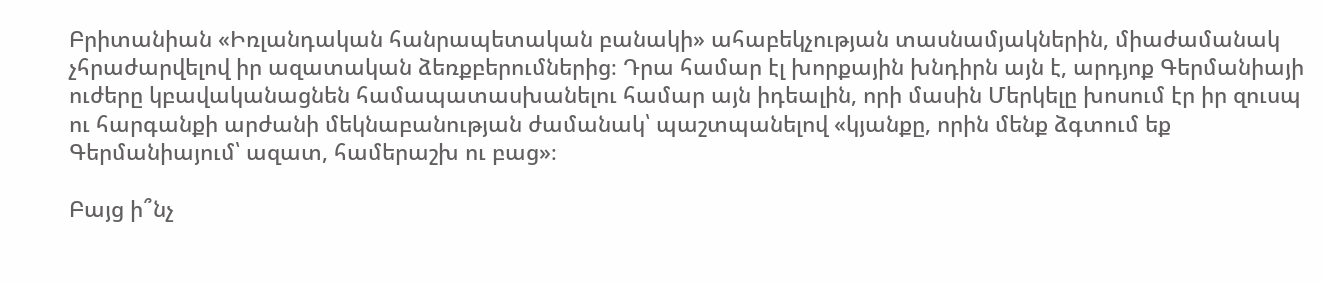Բրիտանիան «Իռլանդական հանրապետական բանակի» ահաբեկչության տասնամյակներին, միաժամանակ չհրաժարվելով իր ազատական ձեռքբերումներից։ Դրա համար էլ խորքային խնդիրն այն է, արդյոք Գերմանիայի ուժերը կբավականացնեն համապատասխանելու համար այն իդեալին, որի մասին Մերկելը խոսում էր իր զուսպ ու հարգանքի արժանի մեկնաբանության ժամանակ՝ պաշտպանելով «կյանքը, որին մենք ձգտում եք Գերմանիայում՝ ազատ, համերաշխ ու բաց»։

Բայց ի՞նչ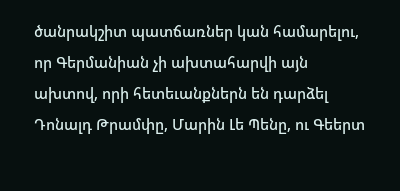ծանրակշիտ պատճառներ կան համարելու, որ Գերմանիան չի ախտահարվի այն ախտով, որի հետեւանքներն են դարձել Դոնալդ Թրամփը, Մարին Լե Պենը, ու Գեերտ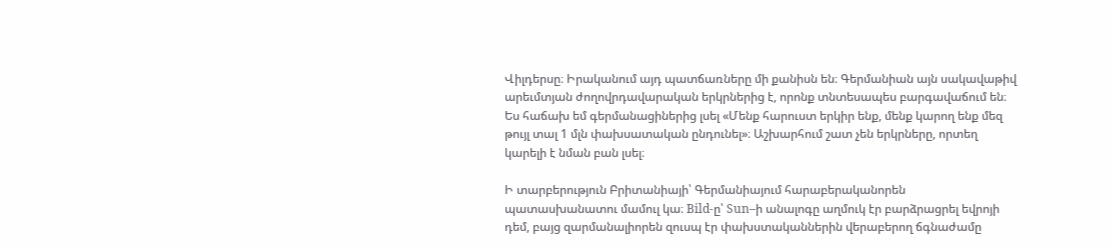Վիլդերսը։ Իրականում այդ պատճառները մի քանիսն են։ Գերմանիան այն սակավաթիվ արեւմտյան ժողովրդավարական երկրներից է, որոնք տնտեսապես բարգավաճում են։ Ես հաճախ եմ գերմանացիներից լսել «Մենք հարուստ երկիր ենք, մենք կարող ենք մեզ թույլ տալ 1 մլն փախսատական ընդունել»։ Աշխարհում շատ չեն երկրները, որտեղ կարելի է նման բան լսել։

Ի տարբերություն Բրիտանիայի՝ Գերմանիայում հարաբերականորեն պատասխանատու մամուլ կա։ Bild-ը՝ Sun–ի անալոգը աղմուկ էր բարձրացրել եվրոյի դեմ, բայց զարմանալիորեն զուսպ էր փախստականներին վերաբերող ճգնաժամը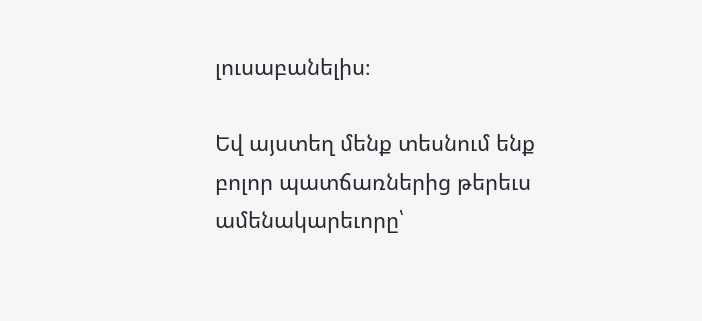լուսաբանելիս։

Եվ այստեղ մենք տեսնում ենք բոլոր պատճառներից թերեւս ամենակարեւորը՝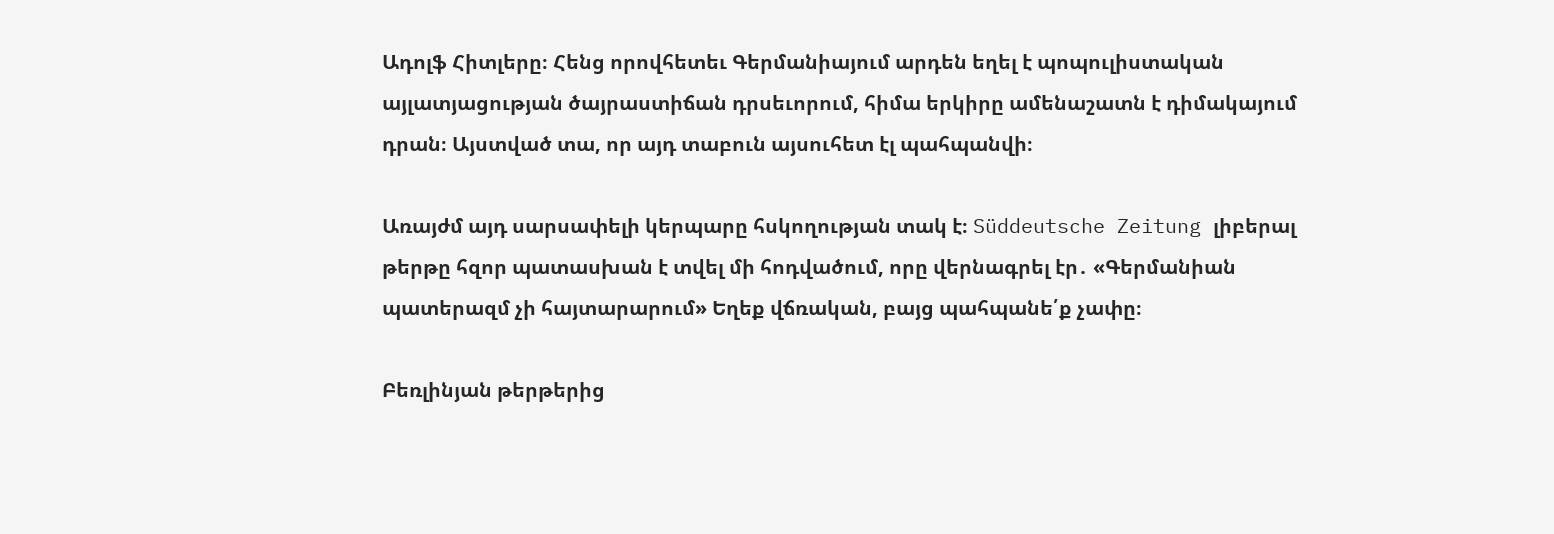Ադոլֆ Հիտլերը։ Հենց որովհետեւ Գերմանիայում արդեն եղել է պոպուլիստական այլատյացության ծայրաստիճան դրսեւորում, հիմա երկիրը ամենաշատն է դիմակայում դրան։ Այստված տա, որ այդ տաբուն այսուհետ էլ պահպանվի։

Առայժմ այդ սարսափելի կերպարը հսկողության տակ է։ Süddeutsche Zeitung լիբերալ թերթը հզոր պատասխան է տվել մի հոդվածում, որը վերնագրել էր․ «Գերմանիան պատերազմ չի հայտարարում» Եղեք վճռական, բայց պահպանե՛ք չափը։

Բեռլինյան թերթերից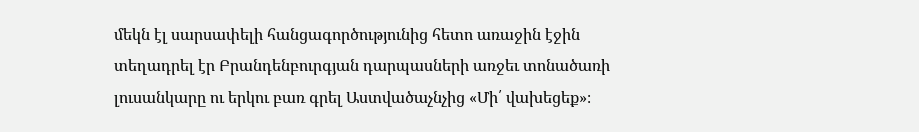մեկն էլ սարսափելի հանցագործությունից հետո առաջին էջին տեղադրել էր Բրանդենբուրգյան դարպասների առջեւ տոնածառի լուսանկարը ու երկու բառ գրել Աստվածաչնչից «Մի՛ վախեցեք»։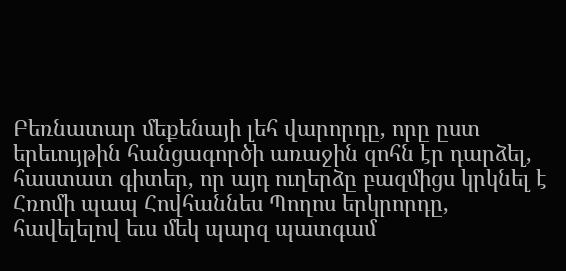Բեռնատար մեքենայի լեհ վարորդը, որը ըստ երեւույթին հանցագործի առաջին զոհն էր դարձել, հաստատ գիտեր, որ այդ ուղերձը բազմիցս կրկնել է Հռոմի պապ Հովհաննես Պողոս երկրորդը, հավելելով եւս մեկ պարզ պատգամ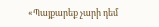«Պայքարեք չարի դեմ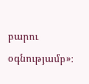բարու օգնությամբ»։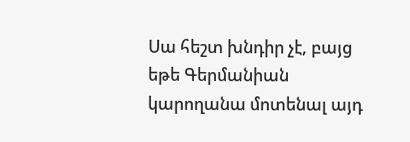Սա հեշտ խնդիր չէ, բայց եթե Գերմանիան կարողանա մոտենալ այդ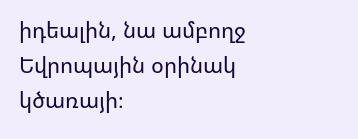իդեալին, նա ամբողջ Եվրոպային օրինակ կծառայի։